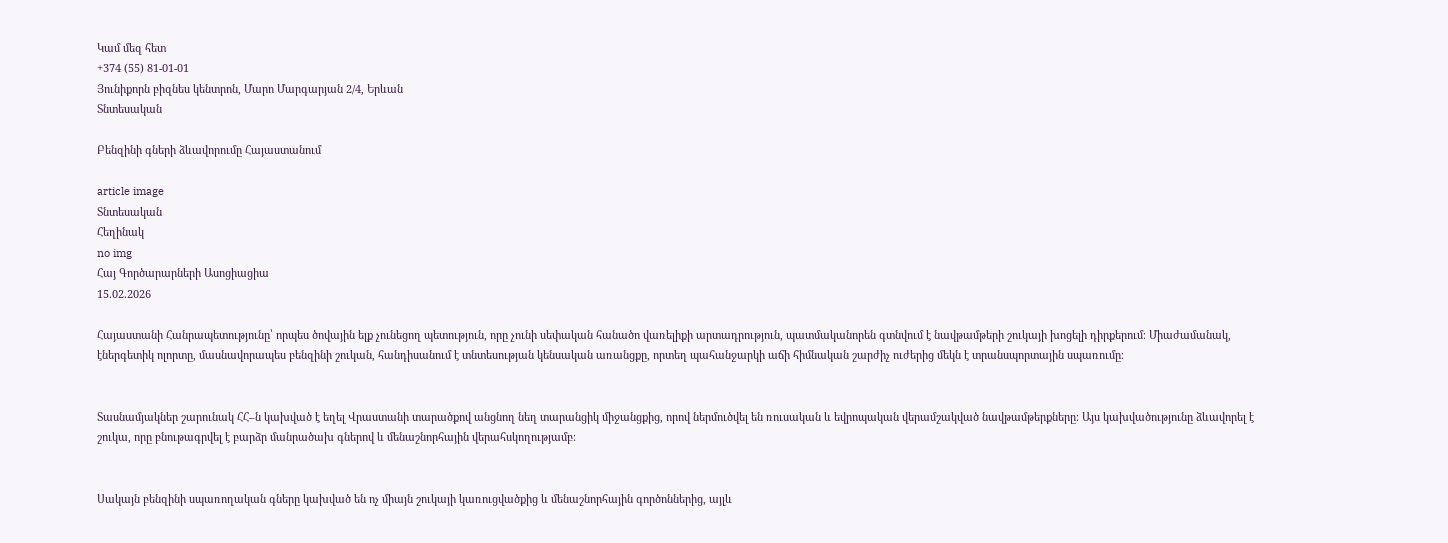Կամ մեզ հետ
+374 (55) 81-01-01
Յունիքորն բիզնես կենտրոն, Մարո Մարգարյան 2/4, Երևան
Տնտեսական

Բենզինի գների ձևավորումը Հայաստանում

article image
Տնտեսական
Հեղինակ
no img
Հայ Գործարարների Ասոցիացիա
15.02.2026

Հայաստանի Հանրապետությունը՝ որպես ծովային ելք չունեցող պետություն, որը չունի սեփական հանածո վառելիքի արտադրություն, պատմականորեն գտնվում է նավթամթերի շուկայի խոցելի դիրքերում։ Միաժամանակ, էներգետիկ ոլորտը, մասնավորապես բենզինի շուկան, հանդիսանում է տնտեսության կենսական առանցքը, որտեղ պահանջարկի աճի հիմնական շարժիչ ուժերից մեկն է տրանսպորտային սպառումը։


Տասնամյակներ շարունակ ՀՀ–ն կախված է եղել Վրաստանի տարածքով անցնող նեղ տարանցիկ միջանցքից, որով ներմուծվել են ռուսական և եվրոպական վերամշակված նավթամթերքները։ Այս կախվածությունը ձևավորել է շուկա, որը բնութագրվել է բարձր մանրածախ գներով և մենաշնորհային վերահսկողությամբ։


Սակայն բենզինի սպառողական գները կախված են ոչ միայն շուկայի կառուցվածքից և մենաշնորհային գործոններից, այլև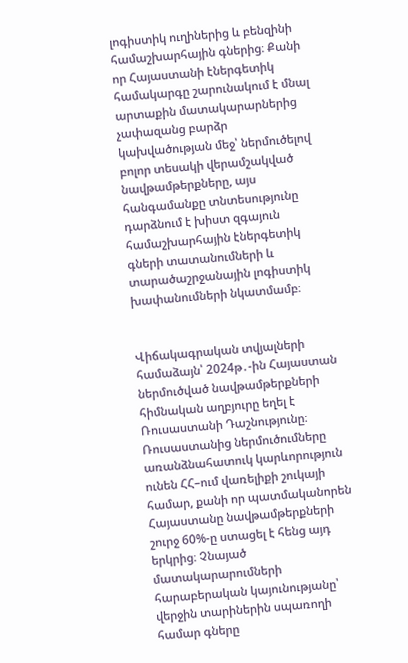լոգիստիկ ուղիներից և բենզինի համաշխարհային գներից։ Քանի որ Հայաստանի էներգետիկ համակարգը շարունակում է մնալ արտաքին մատակարարներից չափազանց բարձր կախվածության մեջ՝ ներմուծելով բոլոր տեսակի վերամշակված նավթամթերքները, այս հանգամանքը տնտեսությունը դարձնում է խիստ զգայուն համաշխարհային էներգետիկ գների տատանումների և տարածաշրջանային լոգիստիկ խափանումների նկատմամբ։


Վիճակագրական տվյալների համաձայն՝ 2024թ․-ին Հայաստան ներմուծված նավթամթերքների հիմնական աղբյուրը եղել է Ռուսաստանի Դաշնությունը։ Ռուսաստանից ներմուծումները առանձնահատուկ կարևորություն ունեն ՀՀ–ում վառելիքի շուկայի համար, քանի որ պատմականորեն Հայաստանը նավթամթերքների շուրջ 60%-ը ստացել է հենց այդ երկրից։ Չնայած մատակարարումների հարաբերական կայունությանը՝ վերջին տարիներին սպառողի համար գները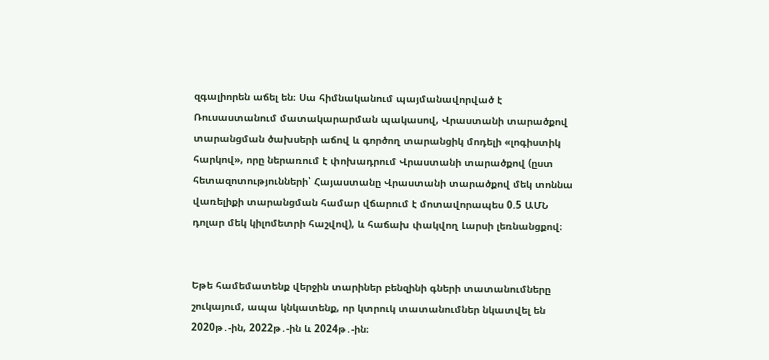զգալիորեն աճել են։ Սա հիմնականում պայմանավորված է Ռուսաստանում մատակարարման պակասով, Վրաստանի տարածքով տարանցման ծախսերի աճով և գործող տարանցիկ մոդելի «լոգիստիկ հարկով», որը ներառում է փոխադրում Վրաստանի տարածքով (ըստ հետազոտությունների՝ Հայաստանը Վրաստանի տարածքով մեկ տոննա վառելիքի տարանցման համար վճարում է մոտավորապես 0.5 ԱՄՆ դոլար մեկ կիլոմետրի հաշվով), և հաճախ փակվող Լարսի լեռնանցքով։


Եթե համեմատենք վերջին տարիներ բենզինի գների տատանումները շուկայում, ապա կնկատենք, որ կտրուկ տատանումներ նկատվել են 2020թ․-ին, 2022թ․-ին և 2024թ․-ին։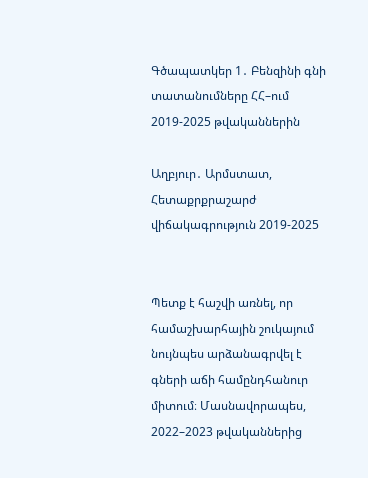Գծապատկեր 1․ Բենզինի գնի տատանումները ՀՀ–ում 2019-2025 թվականներին

Աղբյուր․ Արմստատ, Հետաքրքրաշարժ վիճակագրություն 2019-2025


Պետք է հաշվի առնել, որ համաշխարհային շուկայում նույնպես արձանագրվել է գների աճի համընդհանուր միտում։ Մասնավորապես, 2022–2023 թվականներից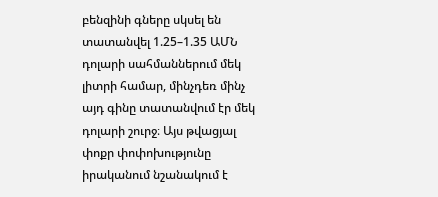բենզինի գները սկսել են տատանվել 1.25–1.35 ԱՄՆ դոլարի սահմաններում մեկ լիտրի համար, մինչդեռ մինչ այդ գինը տատանվում էր մեկ դոլարի շուրջ։ Այս թվացյալ փոքր փոփոխությունը իրականում նշանակում է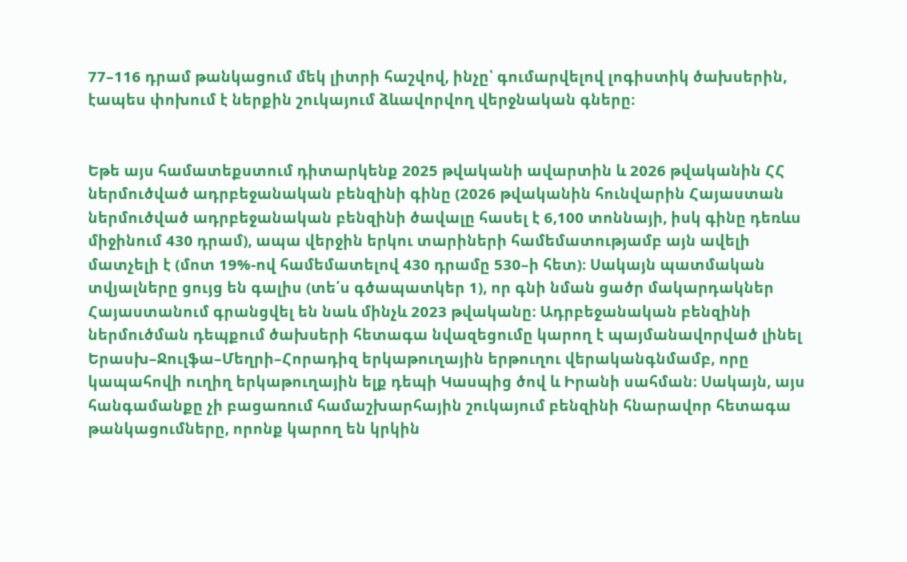77–116 դրամ թանկացում մեկ լիտրի հաշվով, ինչը՝ գումարվելով լոգիստիկ ծախսերին, էապես փոխում է ներքին շուկայում ձևավորվող վերջնական գները։


Եթե այս համատեքստում դիտարկենք 2025 թվականի ավարտին և 2026 թվականին ՀՀ ներմուծված ադրբեջանական բենզինի գինը (2026 թվականին հունվարին Հայաստան ներմուծված ադրբեջանական բենզինի ծավալը հասել է 6,100 տոննայի, իսկ գինը դեռևս միջինում 430 դրամ), ապա վերջին երկու տարիների համեմատությամբ այն ավելի մատչելի է (մոտ 19%-ով համեմատելով 430 դրամը 530–ի հետ)։ Սակայն պատմական տվյալները ցույց են գալիս (տե՛ս գծապատկեր 1), որ գնի նման ցածր մակարդակներ Հայաստանում գրանցվել են նաև մինչև 2023 թվականը։ Ադրբեջանական բենզինի ներմուծման դեպքում ծախսերի հետագա նվազեցումը կարող է պայմանավորված լինել Երասխ–Ջուլֆա–Մեղրի–Հորադիզ երկաթուղային երթուղու վերականգնմամբ, որը կապահովի ուղիղ երկաթուղային ելք դեպի Կասպից ծով և Իրանի սահման։ Սակայն, այս հանգամանքը չի բացառում համաշխարհային շուկայում բենզինի հնարավոր հետագա թանկացումները, որոնք կարող են կրկին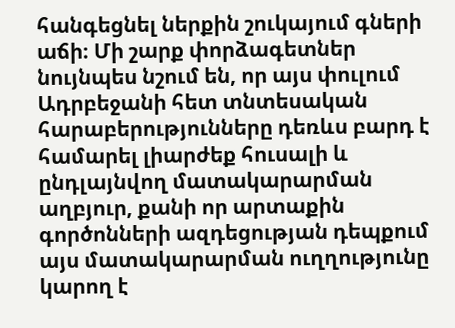հանգեցնել ներքին շուկայում գների աճի։ Մի շարք փորձագետներ նույնպես նշում են, որ այս փուլում Ադրբեջանի հետ տնտեսական հարաբերությունները դեռևս բարդ է համարել լիարժեք հուսալի և ընդլայնվող մատակարարման աղբյուր, քանի որ արտաքին գործոնների ազդեցության դեպքում այս մատակարարման ուղղությունը կարող է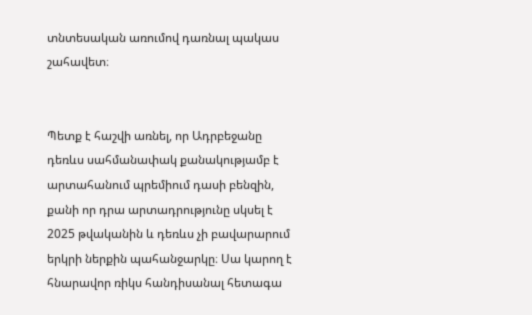տնտեսական առումով դառնալ պակաս շահավետ։


Պետք է հաշվի առնել, որ Ադրբեջանը դեռևս սահմանափակ քանակությամբ է արտահանում պրեմիում դասի բենզին, քանի որ դրա արտադրությունը սկսել է 2025 թվականին և դեռևս չի բավարարում երկրի ներքին պահանջարկը։ Սա կարող է հնարավոր ռիկս հանդիսանալ հետագա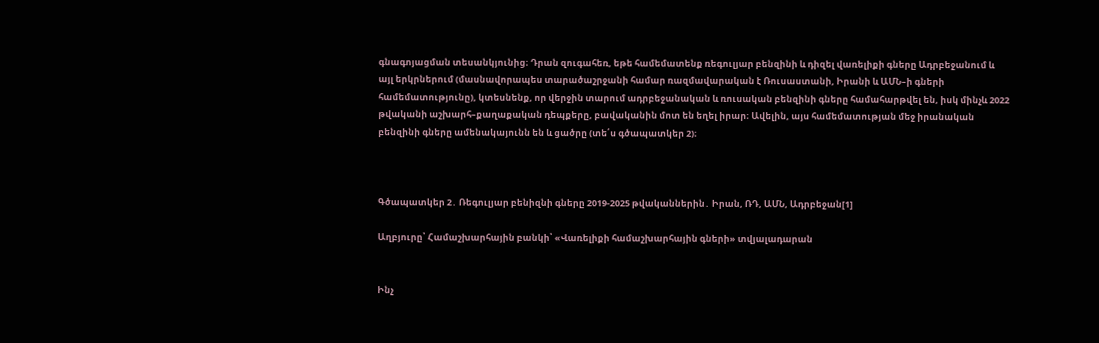գնագոյացման տեսանկյունից։ Դրան զուգահեռ, եթե համեմատենք ռեգուլյար բենզինի և դիզել վառելիքի գները Ադրբեջանում և այլ երկրներում (մասնավորապես տարածաշրջանի համար ռազմավարական է Ռուսաստանի, Իրանի և ԱՄՆ–ի գների համեմատությունը), կտեսնենք, որ վերջին տարում ադրբեջանական և ռուսական բենզինի գները համահարթվել են, իսկ մինչև 2022 թվականի աշխարհ–քաղաքական դեպքերը, բավականին մոտ են եղել իրար։ Ավելին, այս համեմատության մեջ իրանական բենզինի գները ամենակայունն են և ցածրը (տե՛ս գծապատկեր 2)։



Գծապատկեր 2․ Ռեգուլյար բենիզնի գները 2019-2025 թվականներին․ Իրան, ՌԴ, ԱՄՆ, Ադրբեջան[1]

Աղբյուրը՝ Համաշխարհային բանկի՝ «Վառելիքի համաշխարհային գների» տվյալադարան


Ինչ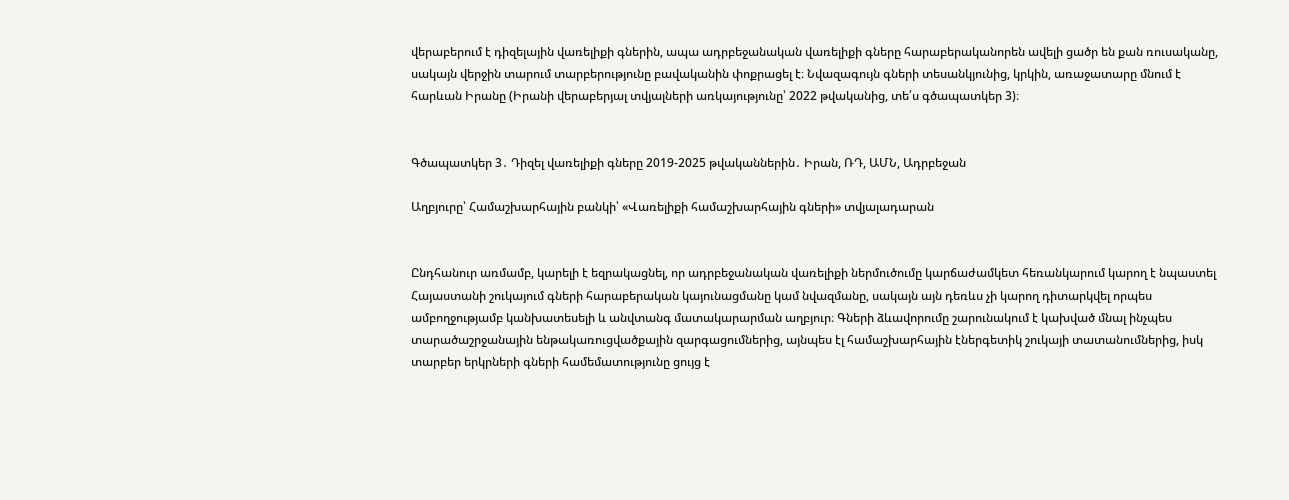վերաբերում է դիզելային վառելիքի գներին, ապա ադրբեջանական վառելիքի գները հարաբերականորեն ավելի ցածր են քան ռուսականը, սակայն վերջին տարում տարբերությունը բավականին փոքրացել է։ Նվազագույն գների տեսանկյունից, կրկին, առաջատարը մնում է հարևան Իրանը (Իրանի վերաբերյալ տվյալների առկայությունը՝ 2022 թվականից, տե՛ս գծապատկեր 3)։


Գծապատկեր 3․ Դիզել վառելիքի գները 2019-2025 թվականներին․ Իրան, ՌԴ, ԱՄՆ, Ադրբեջան

Աղբյուրը՝ Համաշխարհային բանկի՝ «Վառելիքի համաշխարհային գների» տվյալադարան


Ընդհանուր առմամբ, կարելի է եզրակացնել, որ ադրբեջանական վառելիքի ներմուծումը կարճաժամկետ հեռանկարում կարող է նպաստել Հայաստանի շուկայում գների հարաբերական կայունացմանը կամ նվազմանը, սակայն այն դեռևս չի կարող դիտարկվել որպես ամբողջությամբ կանխատեսելի և անվտանգ մատակարարման աղբյուր։ Գների ձևավորումը շարունակում է կախված մնալ ինչպես տարածաշրջանային ենթակառուցվածքային զարգացումներից, այնպես էլ համաշխարհային էներգետիկ շուկայի տատանումներից, իսկ տարբեր երկրների գների համեմատությունը ցույց է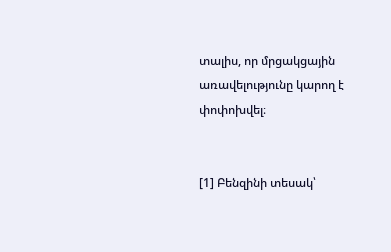տալիս, որ մրցակցային առավելությունը կարող է փոփոխվել։


[1] Բենզինի տեսակ՝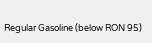Regular Gasoline (below RON 95)